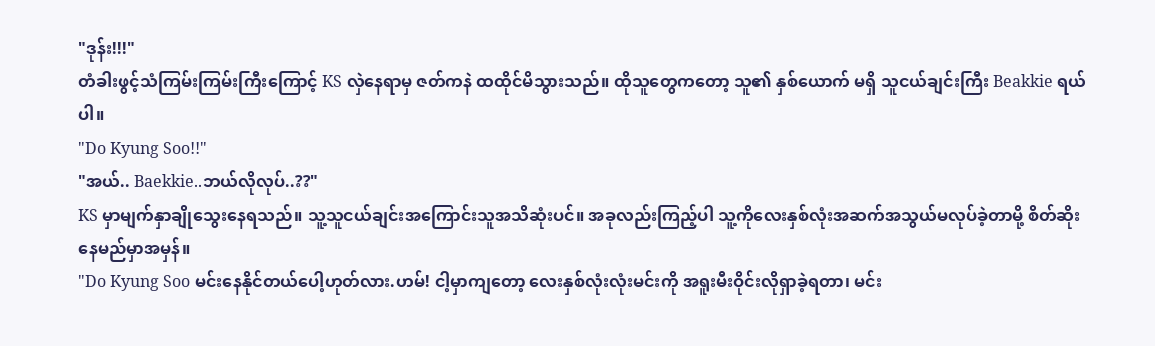"ဒုန်း!!!"
တံခါးဖွင့်သံကြမ်းကြမ်းကြီးကြောင့် KS လှဲနေရာမှ ဇတ်ကနဲ ထထိုင်မိသွားသည်။ ထိုသူတွေကတော့ သူ၏ နှစ်ယောက် မရှိ သူငယ်ချင်းကြီး Beakkie ရယ်ပါ။
"Do Kyung Soo!!"
"အယ်.. Baekkie..ဘယ်လိုလုပ်..??"
KS မှာမျက်နှာချိုသွေးနေရသည်။ သူ့သူငယ်ချင်းအကြောင်းသူအသိဆုံးပင်။ အခုလည်းကြည့်ပါ သူ့ကိုလေးနှစ်လုံးအဆက်အသွယ်မလုပ်ခဲ့တာမို့ စိတ်ဆိုးနေမည်မှာအမှန်။
"Do Kyung Soo မင်းနေနိုင်တယ်ပေါ့ဟုတ်လား.ဟမ်! ငါ့မှာကျတော့ လေးနှစ်လုံးလုံးမင်းကို အရူးမီးဝိုင်းလိုရှာခဲ့ရတာ၊ မင်း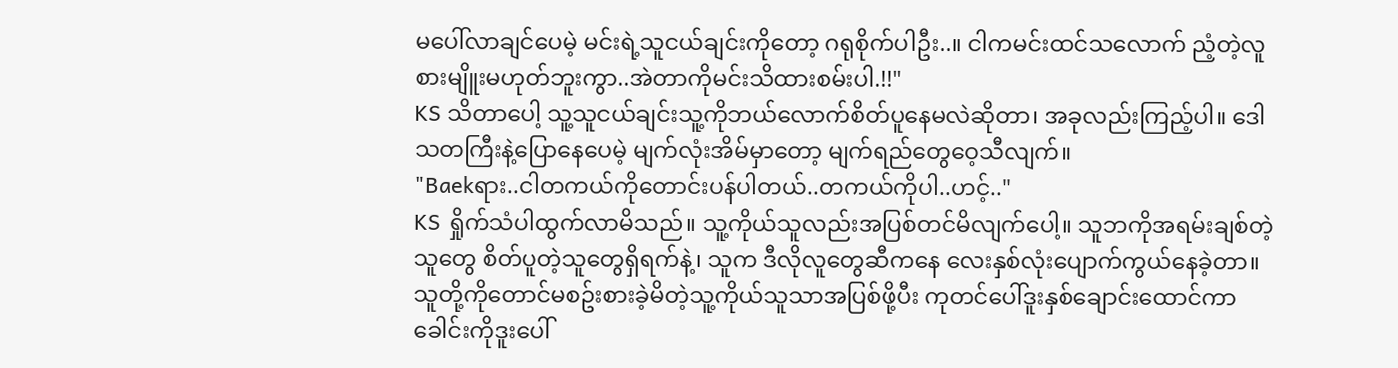မပေါ်လာချင်ပေမဲ့ မင်းရဲ့သူငယ်ချင်းကိုတော့ ဂရုစိုက်ပါဦး..။ ငါကမင်းထင်သလောက် ညံ့တဲ့လူစားမျိူးမဟုတ်ဘူးကွာ..အဲတာကိုမင်းသိထားစမ်းပါ.!!"
KS သိတာပေါ့ သူ့သူငယ်ချင်းသူ့ကိုဘယ်လောက်စိတ်ပူနေမလဲဆိုတာ၊ အခုလည်းကြည့်ပါ။ ဒေါသတကြီးနဲ့ပြောနေပေမဲ့ မျက်လုံးအိမ်မှာတော့ မျက်ရည်တွေဝေ့သီလျက်။
"Baekရား..ငါတကယ်ကိုတောင်းပန်ပါတယ်..တကယ်ကိုပါ..ဟင့်.."
KS ရှိုက်သံပါထွက်လာမိသည်။ သူ့ကိုယ်သူလည်းအပြစ်တင်မိလျက်ပေါ့။ သူဘကိုအရမ်းချစ်တဲ့သူတွေ စိတ်ပူတဲ့သူတွေရှိရက်နဲ့၊ သူက ဒီလိုလူတွေဆီကနေ လေးနှစ်လုံးပျောက်ကွယ်နေခဲ့တာ။ သူတို့ကိုတောင်မစဥ်းစားခဲ့မိတဲ့သူ့ကိုယ်သူသာအပြစ်ဖို့ပီး ကုတင်ပေါ်ဒူးနှစ်ချောင်းထောင်ကာ ခေါင်းကိုဒူးပေါ်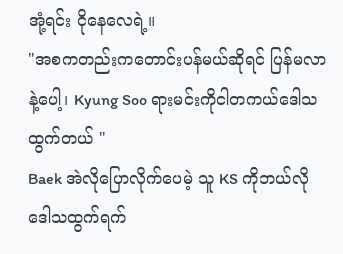အုံ့ရင်း ငိုနေလေရဲ့။
"အစကတည်းကတောင်းပန်မယ်ဆိုရင် ပြန်မလာနဲ့ပေါ့၊ Kyung Soo ရားမင်းကိုငါတကယ်ဒေါသထွက်တယ် "
Baek အဲလိုပြောလိုက်ပေမဲ့ သူ KS ကိုဘယ်လိုဒေါသထွက်ရက်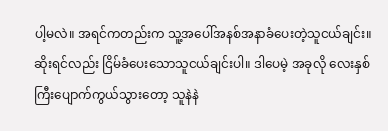ပါ့မလဲ။ အရင်ကတည်းက သူ့အပေါ်အနစ်အနာခံပေးတဲ့သူငယ်ချင်း။ ဆိုးရင်လည်း ငြိမ်ခံပေးသောသူငယ်ချင်းပါ။ ဒါပေမဲ့ အခုလို လေးနှစ်ကြီးပျောက်ကွယ်သွားတော့ သူနဲနဲ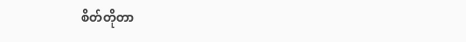စိတ်တိုတာ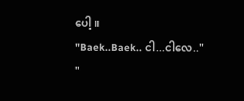ပေါ့။
"Baek..Baek.. ငါ...ငါလေ.."
"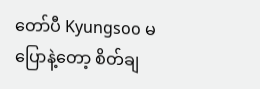တော်ပီ Kyungsoo မပြောနဲ့တော့ စိတ်ချ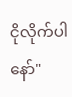ငိုလိုက်ပါနော်"